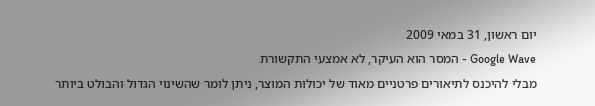יום ראשון, 31 במאי 2009
Google Wave - המסר הוא העיקר, לא אמצעי התקשורת
מבלי להיכנס לתיאורים פרטניים מאוד של יכולות המוצר, ניתן לומר שהשינוי הגדול והבולט ביותר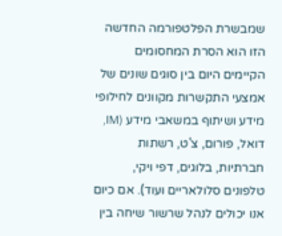שמבשרת הפלטפורמה החדשה הזו הוא הסרת המחסומים הקיימים היום בין סוגים שונים של אמצעי התקשרות מקוונים לחילופי מידע ושיתוף במשאבי מידע (IM, דואל, פורום, צ'ט, רשתות חברתיות, בלוגים, דפי ויקי, טלפונים סלולאריים ועוד). אם כיום אנו יכולים לנהל שרשור שיחה בין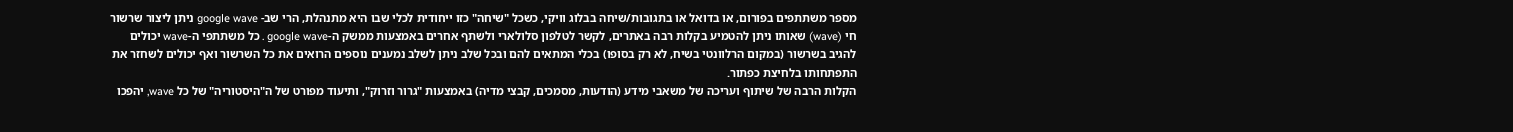מספר משתתפים בפורום, או בדואל או בתגובות/שיחה בבלוג וויקי, כשכל "שיחה" כזו ייחודית לכלי שבו היא מתנהלת, הרי שב- google wave ניתן ליצור שרשור חי (wave) שאותו ניתן להטמיע בקלות רבה באתרים, לקשר לטלפון סלולארי ולשתף אחרים באמצעות ממשק ה-google wave . כל משתתפי ה-wave יכולים להגיב בשרשור (במקום הרלוונטי בשיח, לא רק בסופו) בכלי המתאים להם ובכל שלב ניתן לשלב נמענים נוספים הרואים את כל השרשור ואף יכולים לשחזר את התפתחותו בלחיצת כפתור.
הקלות הרבה של שיתוף ועריכה של משאבי מידע (הודעות, מסמכים, קבצי מדיה) באמצעות "גרור וזרוק", ותיעוד מפורט של ה"היסטוריה" של כל wave, יהפכו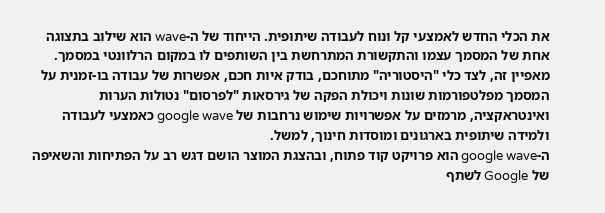את הכלי החדש לאמצעי קל ונוח לעבודה שיתופית. הייחוד של ה-wave הוא שילוב בתצוגה אחת של המסמך עצמו והתקשורת המתרחשת בין השותפים לו במקום הרלוונטי במסמך. מאפיין זה, לצד כלי "היסטוריה" מתוחכם, בודק איות חכם, אפשרות של עבודה בו-זמנית על המסמך מפלטפורמות שונות ויכולת הפקה של גירסאות "לפרסום" נטולות הערות ואינטראקציה, מרמזים על אפשרויות שימוש נרחבות של google wave כאמצעי לעבודה ולמידה שיתופית בארגונים ומוסדות חינוך, למשל.
ה-google wave הוא פרויקט קוד פתוח, ובהצגת המוצר הושם דגש רב על הפתיחות והשאיפה של Google לשתף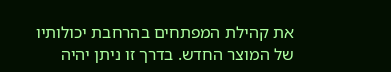את קהילת המפתחים בהרחבת יכולותיו של המוצר החדש. בדרך זו ניתן יהיה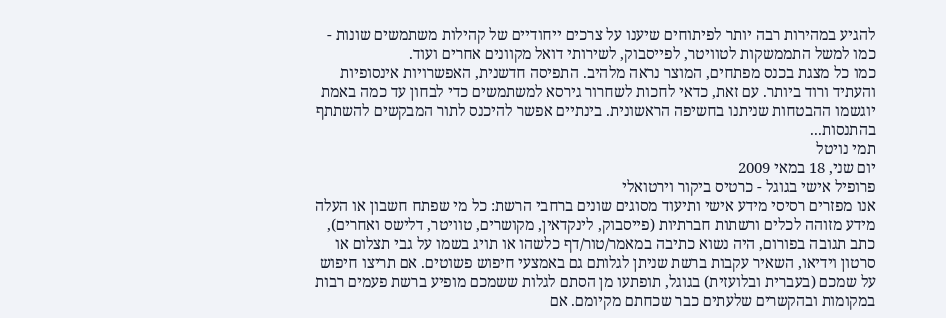להגיע במהירות רבה יותר לפיתוחים שיענו על צרכים ייחודיים של קהילות משתמשים שונות - כמו למשל התממשקות לטוויטר, לפייסבוק, לשירותי דואל מקוונים אחרים ועוד.
כמו כל מצגת בכנס מפתחים, המוצר נראה מלהיב. התפיסה חדשנית, האפשרויות אינסופיות והעתיד ורוד ביותר. עם זאת, כדאי לחכות לשחרור גירסא למשתמשים כדי לבחון עד כמה באמת יוגשמו ההבטחות שניתנו בחשיפה הראשונית. בינתיים אפשר להיכנס לתור המבקשים להשתתף בהתנסות...
תמי נויטל
יום שני, 18 במאי 2009
פרופיל אישי בגוגל - כרטיס ביקור וירטואלי
אנו מפזרים רסיסי מידע אישי ותיעוד מסוגים שונים ברחבי הרשת: כל מי שפתח חשבון או העלה מידע מזוהה לכלים ורשתות חברתיות (פייסבוק, לינקדאין, מקושרים, טוויטר, דלישס ואחרים), כתב תגובה בפורום, היה נשוא כתיבה במאמר/טור/דף כלשהו או תויג בשמו על גבי תצלום או סרטון וידיאו, השאיר עקבות ברשת שניתן לגלותם גם באמצעי חיפוש פשוטים. אם תריצו חיפוש על שמכם (בעברית ובלועזית) בגוגל, תופתעו מן הסתם לגלות ששמכם מופיע ברשת פעמים רבות במקומות ובהקשרים שלעתים כבר שכחתם מקיומם. אם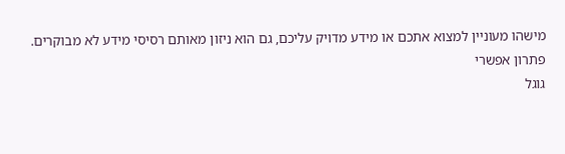מישהו מעוניין למצוא אתכם או מידע מדויק עליכם, גם הוא ניזון מאותם רסיסי מידע לא מבוקרים.
פתרון אפשרי
גוגל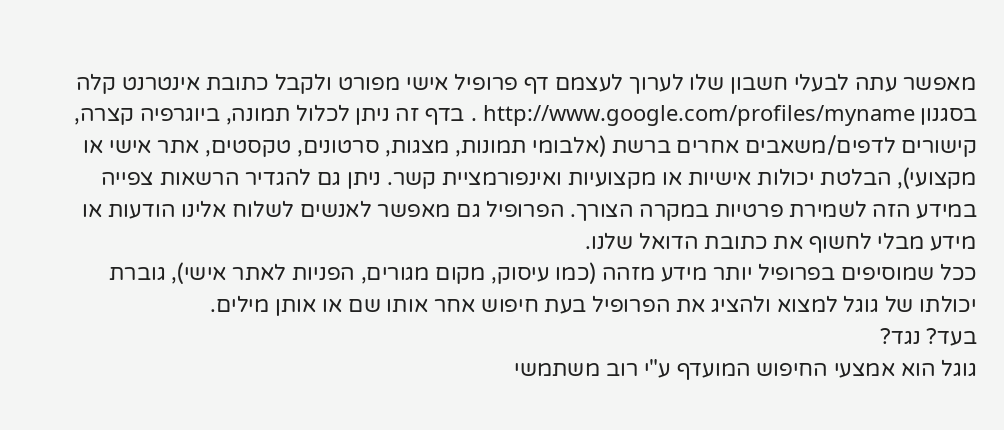מאפשר עתה לבעלי חשבון שלו לערוך לעצמם דף פרופיל אישי מפורט ולקבל כתובת אינטרנט קלה בסגנון http://www.google.com/profiles/myname . בדף זה ניתן לכלול תמונה, ביוגרפיה קצרה, קישורים לדפים/משאבים אחרים ברשת (אלבומי תמונות, מצגות, סרטונים, טקסטים, אתר אישי או מקצועי), הבלטת יכולות אישיות או מקצועיות ואינפורמציית קשר. ניתן גם להגדיר הרשאות צפייה במידע הזה לשמירת פרטיות במקרה הצורך. הפרופיל גם מאפשר לאנשים לשלוח אלינו הודעות או מידע מבלי לחשוף את כתובת הדואל שלנו.
ככל שמוסיפים בפרופיל יותר מידע מזהה (כמו עיסוק, מקום מגורים, הפניות לאתר אישי), גוברת יכולתו של גוגל למצוא ולהציג את הפרופיל בעת חיפוש אחר אותו שם או אותן מילים.
בעד? נגד?
גוגל הוא אמצעי החיפוש המועדף ע"י רוב משתמשי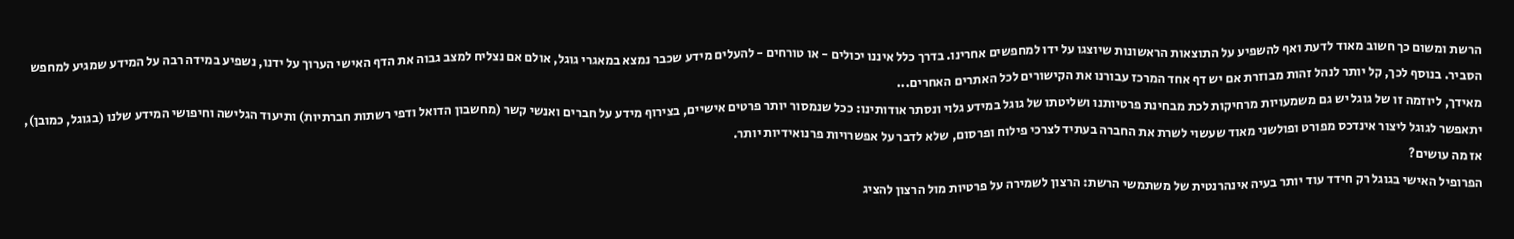הרשת ומשום כך חשוב מאוד לדעת ואף להשפיע על התוצאות הראשונות שיוצגו על ידו למחפשים אחרינו. בדרך כלל איננו יכולים - או טורחים - להעלים מידע שכבר נמצא במאגרי גוגל, אולם אם נצליח למצב גבוה את הדף האישי הערוך על ידנו, נשפיע במידה רבה על המידע שמגיע למחפש הסביר. בנוסף לכך, קל יותר לנהל זהות מבוזרת אם יש דף אחד המרכז עבורנו את הקישורים לכל האתרים האחרים...
מאידך, ליוזמה זו של גוגל יש גם משמעויות מרחיקות לכת מבחינת פרטיותנו ושליטתו של גוגל במידע גלוי ונסתר אודותינו: ככל שנמסור יותר פרטים אישיים, בצירוף מידע על חברים ואנשי קשר (מחשבון הדואל ודפי רשתות חברתיות) ותיעוד הגלישה וחיפושי המידע שלנו (בגוגל, כמובן), יתאפשר לגוגל ליצור אינדכס מפורט ופולשני מאוד שעשוי לשרת את החברה בעתיד לצרכי פילוח ופרסום, שלא לדבר על אפשרויות פרנואידיות יותר.
אז מה עושים?
הפרופיל האישי בגוגל רק חידד עוד יותר בעיה אינהרנטית של משתמשי הרשת: הרצון לשמירה על פרטיות מול הרצון להציג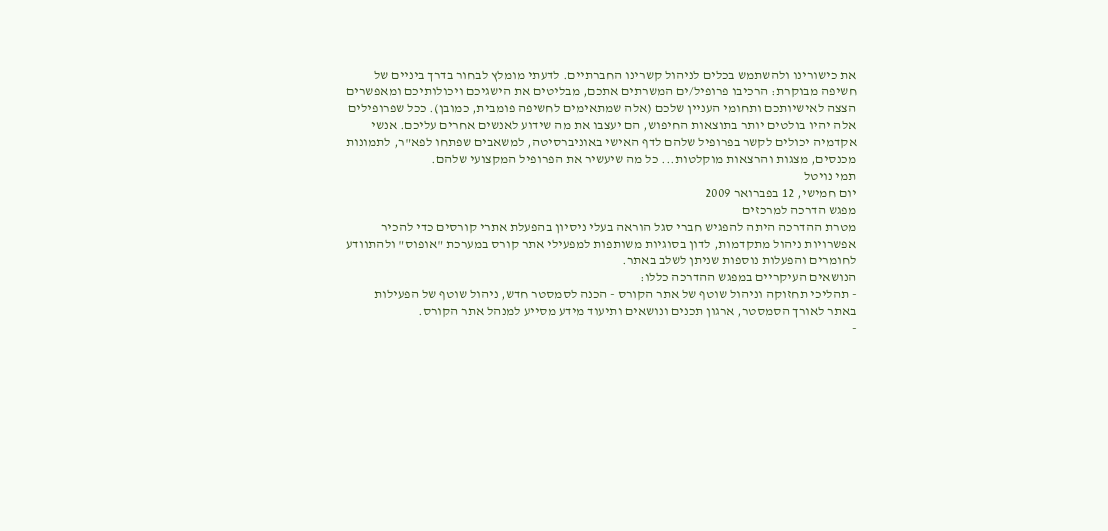את כישורינו ולהשתמש בכלים לניהול קשרינו החברתיים. לדעתי מומלץ לבחור בדרך ביניים של חשיפה מבוקרת: הרכיבו פרופיל/ים המשרתים אתכם, מבליטים את הישגיכם ויכולותיכם ומאפשרים הצצה לאישיותכם ותחומי העניין שלכם (אלה שמתאימים לחשיפה פומבית, כמובן). ככל שפרופילים אלה יהיו בולטים יותר בתוצאות החיפוש, הם יעצבו את מה שידוע לאנשים אחרים עליכם. אנשי אקדמיה יכולים לקשר בפרופיל שלהם לדף האישי באוניברסיטה, למשאבים שפתחו לפא"ר, לתמונות מכנסים, מצגות והרצאות מוקלטות... כל מה שיעשיר את הפרופיל המקצועי שלהם.
תמי נויטל
יום חמישי, 12 בפברואר 2009
מפגש הדרכה למרכזים
מטרת ההדרכה היתה להפגיש חברי סגל הוראה בעלי ניסיון בהפעלת אתרי קורסים כדי להכיר אפשרויות ניהול מתקדמות, לדון בסוגיות משותפות למפעילי אתר קורס במערכת "אופוס" ולהתוודע לחומרים והפעלות נוספות שניתן לשלב באתר.
הנושאים העיקריים במפגש ההדרכה כללו:
- תהליכי תחזוקה וניהול שוטף של אתר הקורס - הכנה לסמסטר חדש, ניהול שוטף של הפעילות באתר לאורך הסמסטר, ארגון תכנים ונושאים ותיעוד מידע מסייע למנהל אתר הקורס.
-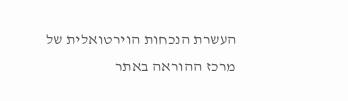העשרת הנכחות הוירטואלית של מרכז ההוראה באתר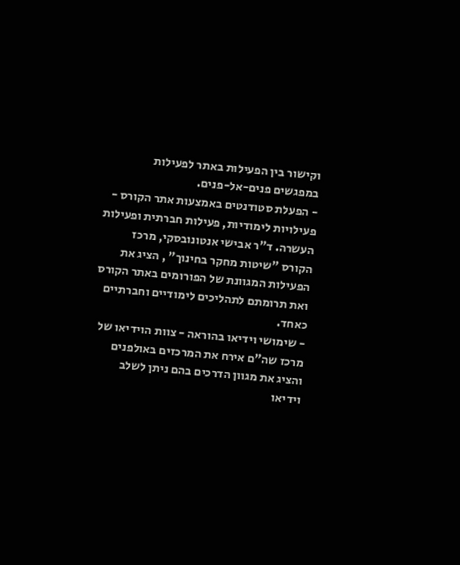וקישור בין הפעילות באתר לפעילות במפגשים פנים-אל-פנים.
- הפעלת סטודנטים באמצעות אתר הקורס - פעילויות לימודיות, פעילות חברתית ופעילות העשרה. ד"ר אבישי אנטונובסקי, מרכז הקורס "שיטות מחקר בחינוך" , הציג את הפעילות המגוונת של הפורומים באתר הקורס ואת תרומתם לתהליכים לימודיים וחברתיים כאחד.
- שימושי וידיאו בהוראה - צוות הוידיאו של מרכז שה"ם אירח את המרכזים באולפנים והציג את מגוון הדרכים בהם ניתן לשלב וידיאו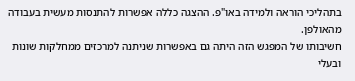בתהליכי הוראה ולמידה באו"פ. ההצגה כללה אפשרות להתנסות מעשית בעבודה מהאולפן.
חשיבותו של המפגש הזה היתה גם באפשרות שניתנה למרכזים ממחלקות שונות ובעלי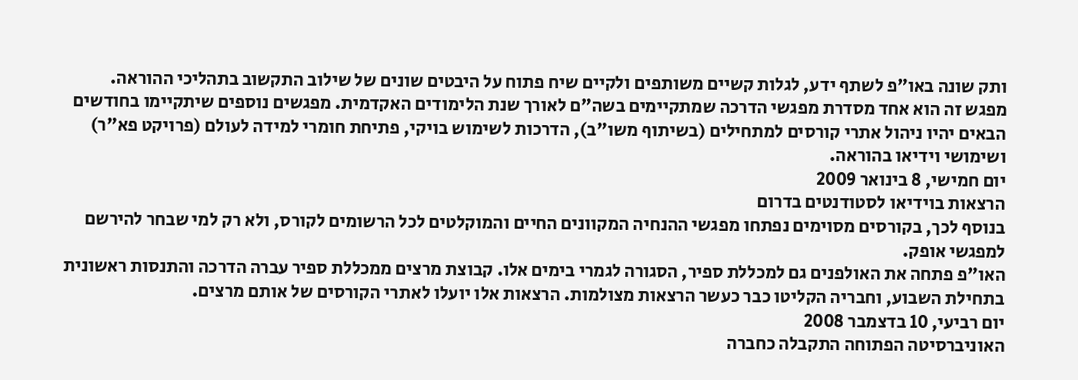ותק שונה באו"פ לשתף ידע, לגלות קשיים משותפים ולקיים שיח פתוח על היבטים שונים של שילוב התקשוב בתהליכי ההוראה.
מפגש זה הוא אחד מסדרת מפגשי הדרכה שמתקיימים בשה"ם לאורך שנת הלימודים האקדמית. מפגשים נוספים שיתקיימו בחודשים הבאים יהיו ניהול אתרי קורסים למתחילים (בשיתוף משו"ב), הדרכות לשימוש בויקי, פתיחת חומרי למידה לעולם (פרויקט פא"ר) ושימושי וידיאו בהוראה.
יום חמישי, 8 בינואר 2009
הרצאות בוידיאו לסטודנטים בדרום
בנוסף לכך, בקורסים מסוימים נפתחו מפגשי ההנחיה המקוונים החיים והמוקלטים לכל הרשומים לקורס, ולא רק למי שבחר להירשם למפגשי אופק.
האו"פ פתחה את האולפנים גם למכללת ספיר, הסגורה לגמרי בימים אלו. קבוצת מרצים ממכללת ספיר עברה הדרכה והתנסות ראשונית בתחילת השבוע, וחבריה הקליטו כבר כעשר הרצאות מצולמות. הרצאות אלו יועלו לאתרי הקורסים של אותם מרצים.
יום רביעי, 10 בדצמבר 2008
האוניברסיטה הפתוחה התקבלה כחברה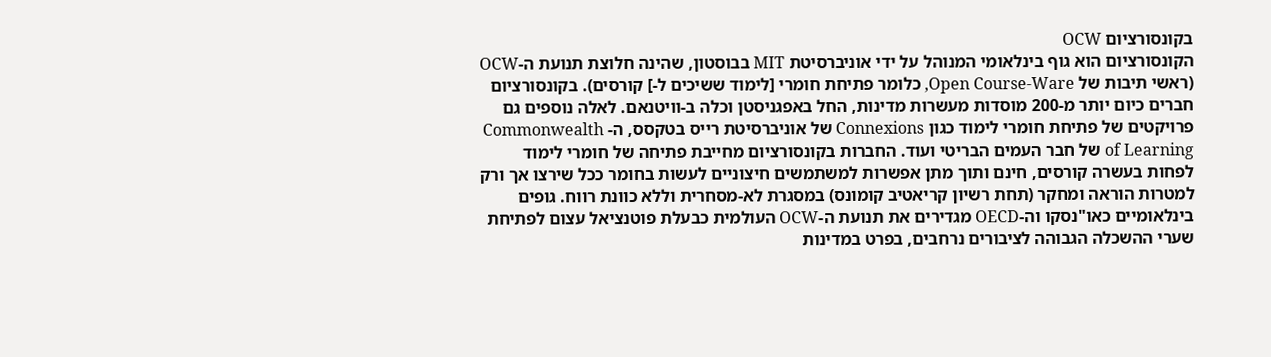בקונסורציום OCW
הקונסורציום הוא גוף בינלאומי המנוהל על ידי אוניברסיטת MIT בבוסטון, שהינה חלוצת תנועת ה-OCW (ראשי תיבות של Open Course-Ware, כלומר פתיחת חומרי [לימוד ששיכים ל-] קורסים). בקונסורציום חברים כיום יותר מ-200 מוסדות מעשרות מדינות, החל באפגניסטן וכלה ב-וויטנאם. לאלה נוספים גם פרויקטים של פתיחת חומרי לימוד כגון Connexions של אוניברסיטת רייס בטקסס, ה- Commonwealth of Learning של חבר העמים הבריטי ועוד. החברות בקונסורציום מחייבת פתיחה של חומרי לימוד לפחות בעשרה קורסים, חינם ותוך מתן אפשרות למשתמשים חיצוניים לעשות בחומר ככל שירצו אך ורק למטרות הוראה ומחקר (תחת רשיון קריאטיב קומונס) במסגרת לא-מסחרית וללא כוונת רווח. גופים בינלאומיים כאו"נסקו וה-OECD מגדירים את תנועת ה-OCW העולמית כבעלת פוטנציאל עצום לפתיחת שערי ההשכלה הגבוהה לציבורים נרחבים, בפרט במדינות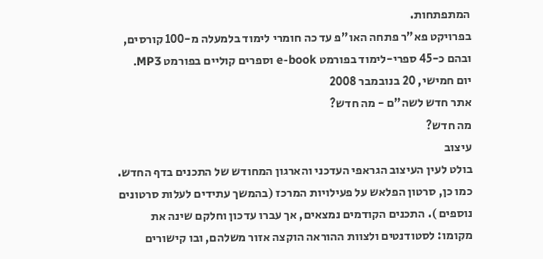המתפתחות.
בפרויקט פא"ר פתחה האו"פ עד כה חומרי לימוד בלמעלה מ-100 קורסים, ובהם כ-45 ספרי-לימוד בפורמט e-book וספרים קוליים בפורמט MP3.
יום חמישי, 20 בנובמבר 2008
אתר חדש לשה"ם - מה חדש?
מה חדש?
עיצוב
בולט לעין העיצוב הגראפי העדכני והארגון המחודש של התכנים בדף החדש. כמו כן, סרטון הפלאש על פעילויות המרכז (בהמשך עתידים לעלות סרטונים נוספים ). התכנים הקודמים נמצאים, אך עברו עדכון וחלקם שינה את מקומו: לסטודנטים ולצוות ההוראה הוקצה אזור משלהם, ובו קישורים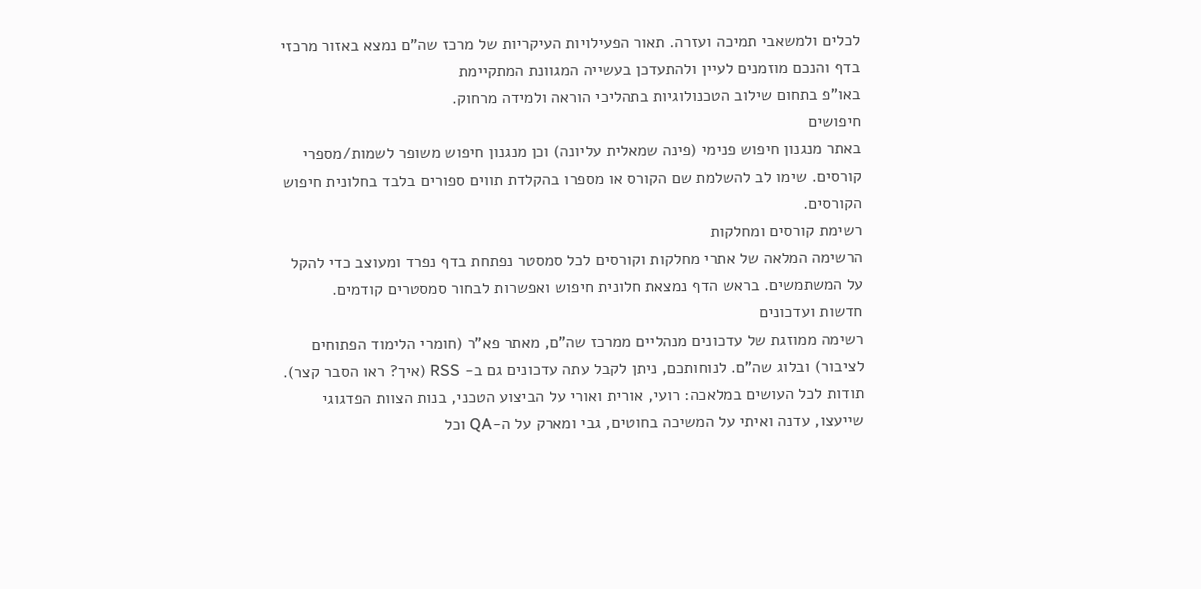לכלים ולמשאבי תמיכה ועזרה. תאור הפעילויות העיקריות של מרכז שה"ם נמצא באזור מרכזי בדף והנכם מוזמנים לעיין ולהתעדכן בעשייה המגוונת המתקיימת
באו"פ בתחום שילוב הטכנולוגיות בתהליכי הוראה ולמידה מרחוק.
חיפושים
באתר מנגנון חיפוש פנימי (פינה שמאלית עליונה) וכן מנגנון חיפוש משופר לשמות/מספרי קורסים. שימו לב להשלמת שם הקורס או מספרו בהקלדת תווים ספורים בלבד בחלונית חיפוש הקורסים.
רשימת קורסים ומחלקות
הרשימה המלאה של אתרי מחלקות וקורסים לכל סמסטר נפתחת בדף נפרד ומעוצב כדי להקל על המשתמשים. בראש הדף נמצאת חלונית חיפוש ואפשרות לבחור סמסטרים קודמים.
חדשות ועדכונים
רשימה ממוזגת של עדכונים מנהליים ממרכז שה"ם, מאתר פא"ר (חומרי הלימוד הפתוחים לציבור) ובלוג שה"ם. לנוחותכם, ניתן לקבל עתה עדכונים גם ב- RSS (איך? ראו הסבר קצר).
תודות לכל העושים במלאכה: רועי, אורית ואורי על הביצוע הטכני, בנות הצוות הפדגוגי שייעצו, עדנה ואיתי על המשיכה בחוטים, גבי ומארק על ה-QA וכל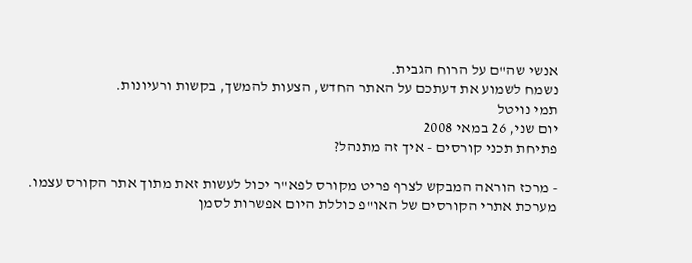אנשי שה"ם על הרוח הגבית.
נשמח לשמוע את דעתכם על האתר החדש, הצעות להמשך, בקשות ורעיונות.
תמי נויטל
יום שני, 26 במאי 2008
פתיחת תכני קורסים - איך זה מתנהל?

- מרכז הוראה המבקש לצרף פריט מקורס לפא"ר יכול לעשות זאת מתוך אתר הקורס עצמו. מערכת אתרי הקורסים של האו"פ כוללת היום אפשרות לסמן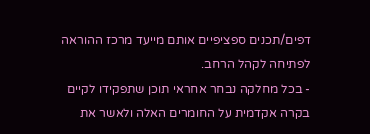דפים/תכנים ספציפיים אותם מייעד מרכז ההוראה לפתיחה לקהל הרחב.
- בכל מחלקה נבחר אחראי תוכן שתפקידו לקיים בקרה אקדמית על החומרים האלה ולאשר את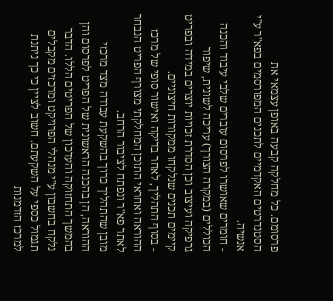פרסומם. כל מחלקה קבעה באופן עצמאי את הסטנדרטים האקדמיים לתכנים המפורסמים בפא"ר ע"י אנשיה.
- חומרים שאושרו לפרסום עוברים שלבי עיבוד והכנה הכוללים (במקרה הצורך) עריכה לשונית, שיפור גרפיקה ועיצוב וכן הסדרת זכויות יוצרים במידה ובפריט קיימים תכנים שנלקחו ממקורות חיצוניים.
- בסוף התהליך, לאחר בדיקה ואישור סופי של מרכז ההוראה ואחראי התוכן המחלקתי מצורף הפריט הנבחר לאתר פא"ר ונפתח לציבור הרחב.
מובן שהתהליך כרוך בהשקעת עבודה מצד מרכזי ההוראה, הן בהכנה הראשונית של הפריט לפרסום והן בהמשך התחזוקה והעדכון של הפריטים הללו. הדבר נלקח בחשבון ע"י מנהלי הפרויקט ומרכזים מקבלים תגמול כספי על השקעתם. חשוב לציין כי כך ניתנת למרכז הזדמנות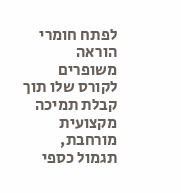לפתח חומרי הוראה משופרים לקורס שלו תוך קבלת תמיכה מקצועית מורחבת, תגמול כספי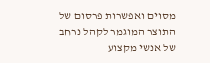מסוים ואפשרות פרסום של התוצר המוגמר לקהל נרחב של אנשי מקצוע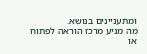ומתעניינים בנושא.
מה מניע מרכז הוראה לפתוח או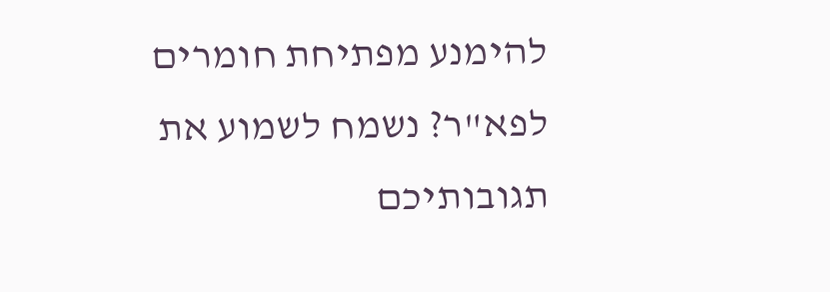להימנע מפתיחת חומרים לפא"ר? נשמח לשמוע את תגובותיכם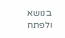בנושא ולפתח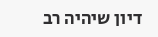דיון שיהיה רב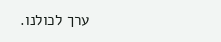ערך לכולנו.